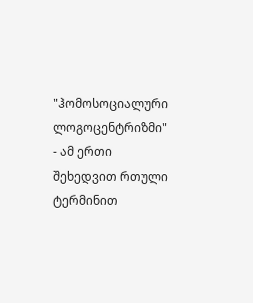"ჰომოსოციალური ლოგოცენტრიზმი" - ამ ერთი შეხედვით რთული ტერმინით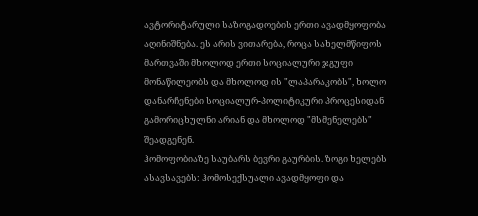ავტორიტარული საზოგადოების ერთი ავადმყოფობა აღინიშნება. ეს არის ვითარება, როცა სახელმწიფოს მართვაში მხოლოდ ერთი სოციალური ჯგუფი მონაწილეობს და მხოლოდ ის "ლაპარაკობს", ხოლო დანარჩენები სოციალურ-პოლიტიკური პროცესიდან გამორიცხულნი არიან და მხოლოდ "მსმენელებს" შეადგენენ.
ჰომოფობიაზე საუბარს ბევრი გაურბის. ზოგი ხელებს ასავსავებს: ჰომოსექსუალი ავადმყოფი და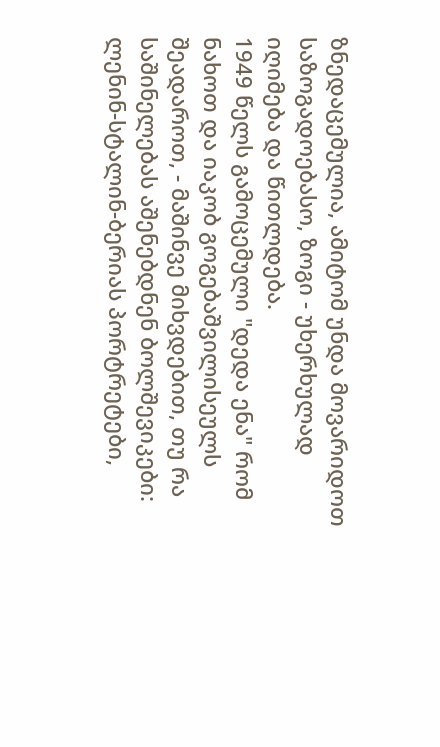ზნედაცემულია, ამიტომ უნდა მოვარიდოთ საზოგადოებასო, ზოგი - უხერხულად იღიმება და წითლდება.
1949 წელს გამოცემული "დედა ენა" რომ ნახოთ და იაკობ გოგებაშვილისეულს შეადაროთ, - მაშინვე მიხვდებით, თუ რა საშინელებას აშენებდნენ ბოლშევიკები: ლენინ-სტალინ-ბერიას პორტრეტები,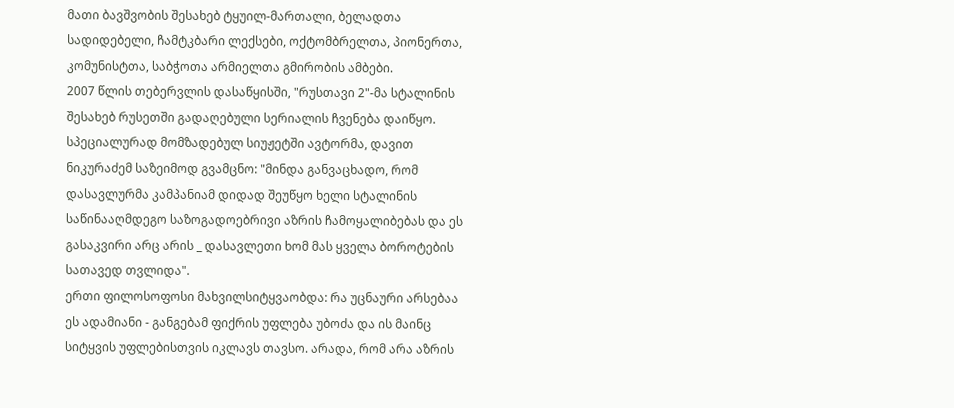მათი ბავშვობის შესახებ ტყუილ-მართალი, ბელადთა სადიდებელი, ჩამტკბარი ლექსები, ოქტომბრელთა, პიონერთა, კომუნისტთა, საბჭოთა არმიელთა გმირობის ამბები.
2007 წლის თებერვლის დასაწყისში, "რუსთავი 2"-მა სტალინის შესახებ რუსეთში გადაღებული სერიალის ჩვენება დაიწყო. სპეციალურად მომზადებულ სიუჟეტში ავტორმა, დავით ნიკურაძემ საზეიმოდ გვამცნო: "მინდა განვაცხადო, რომ დასავლურმა კამპანიამ დიდად შეუწყო ხელი სტალინის საწინააღმდეგო საზოგადოებრივი აზრის ჩამოყალიბებას და ეს გასაკვირი არც არის _ დასავლეთი ხომ მას ყველა ბოროტების სათავედ თვლიდა".
ერთი ფილოსოფოსი მახვილსიტყვაობდა: რა უცნაური არსებაა ეს ადამიანი - განგებამ ფიქრის უფლება უბოძა და ის მაინც სიტყვის უფლებისთვის იკლავს თავსო. არადა, რომ არა აზრის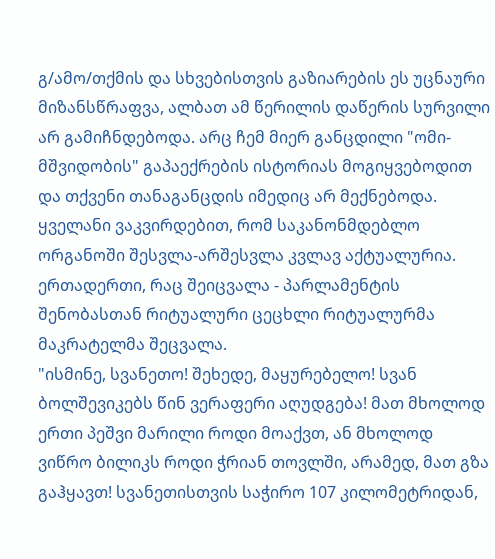გ/ამო/თქმის და სხვებისთვის გაზიარების ეს უცნაური მიზანსწრაფვა, ალბათ ამ წერილის დაწერის სურვილი არ გამიჩნდებოდა. არც ჩემ მიერ განცდილი "ომი-მშვიდობის" გაპაექრების ისტორიას მოგიყვებოდით და თქვენი თანაგანცდის იმედიც არ მექნებოდა.
ყველანი ვაკვირდებით, რომ საკანონმდებლო ორგანოში შესვლა-არშესვლა კვლავ აქტუალურია. ერთადერთი, რაც შეიცვალა - პარლამენტის შენობასთან რიტუალური ცეცხლი რიტუალურმა მაკრატელმა შეცვალა.
"ისმინე, სვანეთო! შეხედე, მაყურებელო! სვან ბოლშევიკებს წინ ვერაფერი აღუდგება! მათ მხოლოდ ერთი პეშვი მარილი როდი მოაქვთ, ან მხოლოდ ვიწრო ბილიკს როდი ჭრიან თოვლში, არამედ, მათ გზა გაჰყავთ! სვანეთისთვის საჭირო 107 კილომეტრიდან,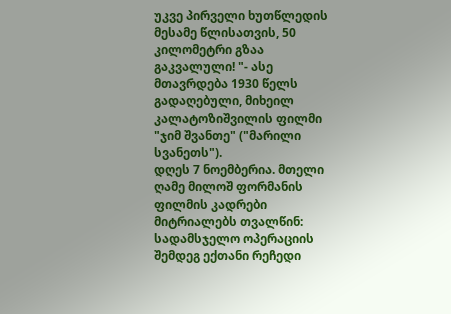უკვე პირველი ხუთწლედის მესამე წლისათვის, 50 კილომეტრი გზაა გაკვალული! "- ასე მთავრდება 1930 წელს გადაღებული, მიხეილ კალატოზიშვილის ფილმი "ჯიმ შვანთე" ("მარილი სვანეთს").
დღეს 7 ნოემბერია. მთელი ღამე მილოშ ფორმანის ფილმის კადრები მიტრიალებს თვალწინ: სადამსჯელო ოპერაციის შემდეგ ექთანი რეჩედი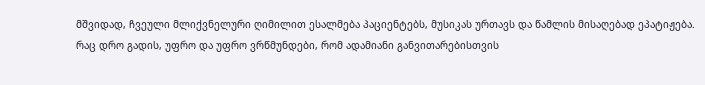მშვიდად, ჩვეული მლიქვნელური ღიმილით ესალმება პაციენტებს, მუსიკას ურთავს და წამლის მისაღებად ეპატიჟება.
რაც დრო გადის, უფრო და უფრო ვრწმუნდები, რომ ადამიანი განვითარებისთვის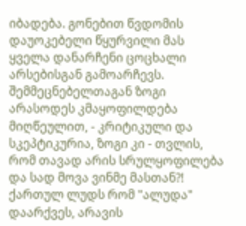იბადება. გონებით წვდომის დაუოკებელი წყურვილი მას ყველა დანარჩენი ცოცხალი არსებისგან გამოარჩევს. შემმეცნებელთაგან ზოგი არასოდეს კმაყოფილდება მიღწეულით, - კრიტიკული და სკეპტიკურია, ზოგი კი - თვლის, რომ თავად არის სრულყოფილება და სად მოვა ვინმე მასთან?!
ქართულ ლუდს რომ "ალუდა" დაარქვეს, არავის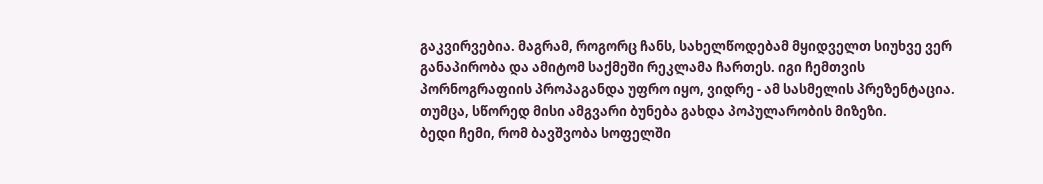გაკვირვებია. მაგრამ, როგორც ჩანს, სახელწოდებამ მყიდველთ სიუხვე ვერ განაპირობა და ამიტომ საქმეში რეკლამა ჩართეს. იგი ჩემთვის პორნოგრაფიის პროპაგანდა უფრო იყო, ვიდრე - ამ სასმელის პრეზენტაცია. თუმცა, სწორედ მისი ამგვარი ბუნება გახდა პოპულარობის მიზეზი.
ბედი ჩემი, რომ ბავშვობა სოფელში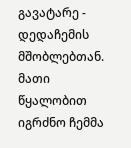გავატარე - დედაჩემის მშობლებთან. მათი წყალობით იგრძნო ჩემმა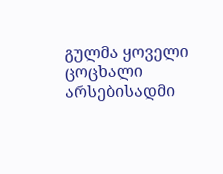გულმა ყოველი ცოცხალი არსებისადმი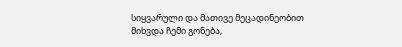სიყვარული და მათივე მეცადინეობით მიხვდა ჩემი გონება,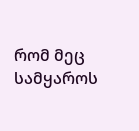რომ მეც სამყაროს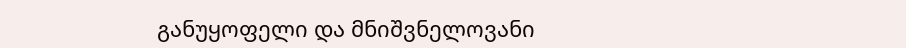განუყოფელი და მნიშვნელოვანი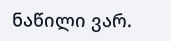ნაწილი ვარ.